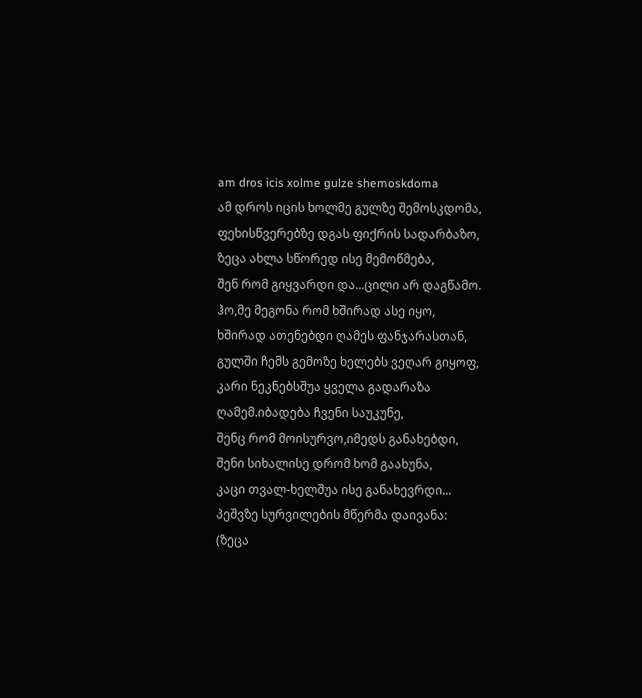am dros icis xolme gulze shemoskdoma
ამ დროს იცის ხოლმე გულზე შემოსკდომა,
ფეხისწვერებზე დგას ფიქრის სადარბაზო,
ზეცა ახლა სწორედ ისე მემოწმება,
შენ რომ გიყვარდი და...ცილი არ დაგწამო.
ჰო,მე მეგონა რომ ხშირად ასე იყო,
ხშირად ათენებდი ღამეს ფანჯარასთან,
გულში ჩემს გემოზე ხელებს ვეღარ გიყოფ,
კარი ნეკნებსშუა ყველა გადარაზა
ღამემ.იბადება ჩვენი საუკუნე,
შენც რომ მოისურვო,იმედს განახებდი,
შენი სიხალისე დრომ ხომ გაახუნა,
კაცი თვალ-ხელშუა ისე განახევრდი...
პეშვზე სურვილების მწერმა დაივანა:
(ზეცა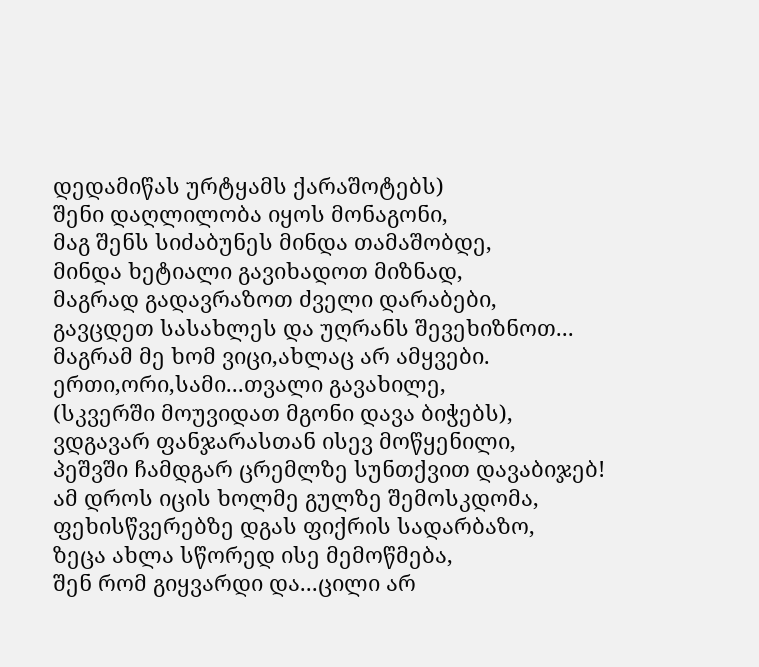დედამიწას ურტყამს ქარაშოტებს)
შენი დაღლილობა იყოს მონაგონი,
მაგ შენს სიძაბუნეს მინდა თამაშობდე,
მინდა ხეტიალი გავიხადოთ მიზნად,
მაგრად გადავრაზოთ ძველი დარაბები,
გავცდეთ სასახლეს და უღრანს შევეხიზნოთ...
მაგრამ მე ხომ ვიცი,ახლაც არ ამყვები.
ერთი,ორი,სამი...თვალი გავახილე,
(სკვერში მოუვიდათ მგონი დავა ბიჭებს),
ვდგავარ ფანჯარასთან ისევ მოწყენილი,
პეშვში ჩამდგარ ცრემლზე სუნთქვით დავაბიჯებ!
ამ დროს იცის ხოლმე გულზე შემოსკდომა,
ფეხისწვერებზე დგას ფიქრის სადარბაზო,
ზეცა ახლა სწორედ ისე მემოწმება,
შენ რომ გიყვარდი და...ცილი არ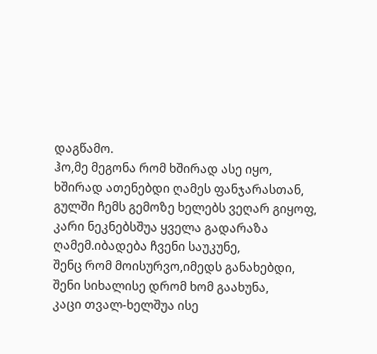დაგწამო.
ჰო,მე მეგონა რომ ხშირად ასე იყო,
ხშირად ათენებდი ღამეს ფანჯარასთან,
გულში ჩემს გემოზე ხელებს ვეღარ გიყოფ,
კარი ნეკნებსშუა ყველა გადარაზა
ღამემ.იბადება ჩვენი საუკუნე,
შენც რომ მოისურვო,იმედს განახებდი,
შენი სიხალისე დრომ ხომ გაახუნა,
კაცი თვალ-ხელშუა ისე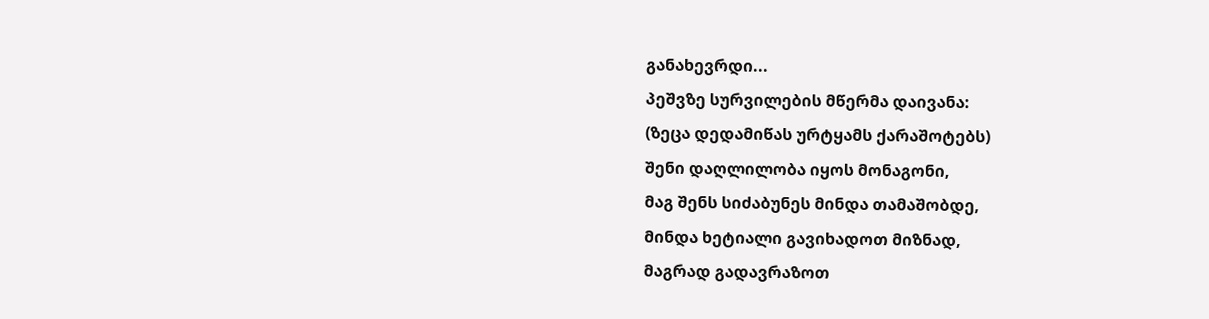განახევრდი...
პეშვზე სურვილების მწერმა დაივანა:
(ზეცა დედამიწას ურტყამს ქარაშოტებს)
შენი დაღლილობა იყოს მონაგონი,
მაგ შენს სიძაბუნეს მინდა თამაშობდე,
მინდა ხეტიალი გავიხადოთ მიზნად,
მაგრად გადავრაზოთ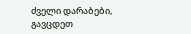ძველი დარაბები,
გავცდეთ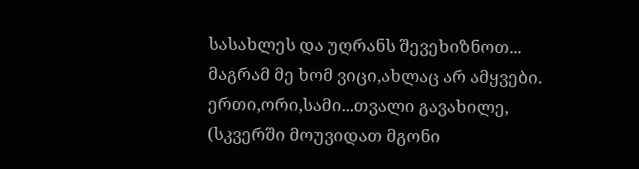სასახლეს და უღრანს შევეხიზნოთ...
მაგრამ მე ხომ ვიცი,ახლაც არ ამყვები.
ერთი,ორი,სამი...თვალი გავახილე,
(სკვერში მოუვიდათ მგონი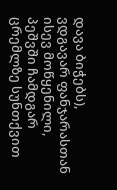დავა ბიჭებს),
ვდგავარ ფანჯარასთან ისევ მოწყენილი,
პეშვში ჩამდგარ ცრემლზე სუნთქვით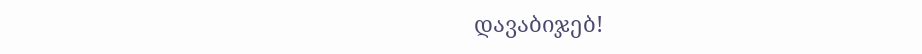დავაბიჯებ!